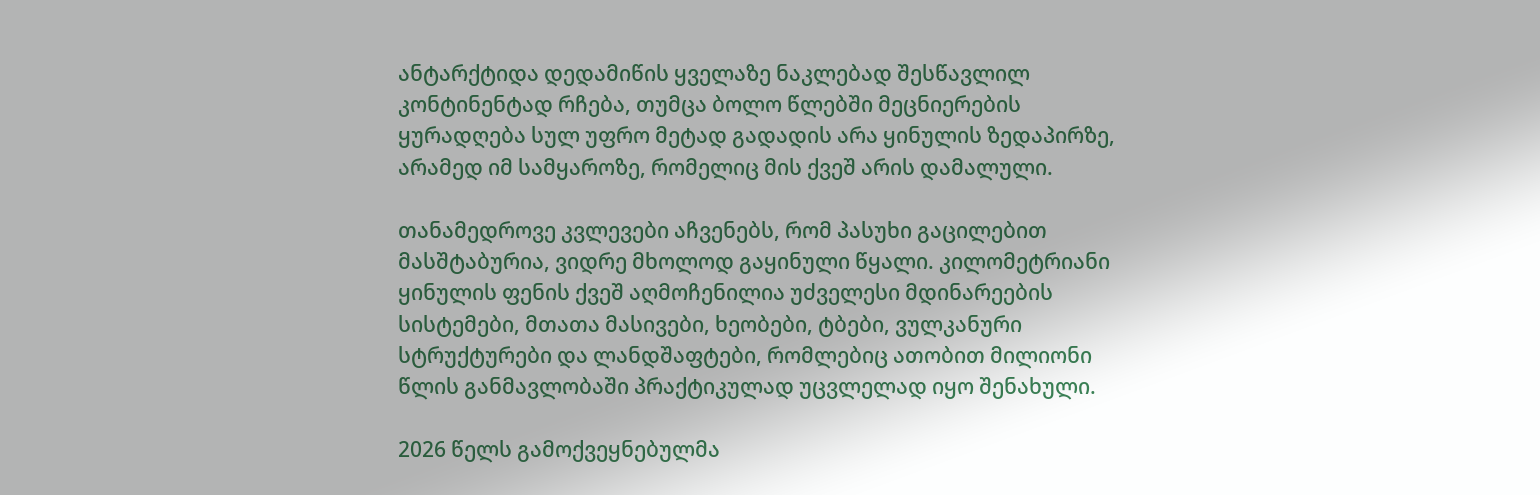ანტარქტიდა დედამიწის ყველაზე ნაკლებად შესწავლილ კონტინენტად რჩება, თუმცა ბოლო წლებში მეცნიერების ყურადღება სულ უფრო მეტად გადადის არა ყინულის ზედაპირზე, არამედ იმ სამყაროზე, რომელიც მის ქვეშ არის დამალული.

თანამედროვე კვლევები აჩვენებს, რომ პასუხი გაცილებით მასშტაბურია, ვიდრე მხოლოდ გაყინული წყალი. კილომეტრიანი ყინულის ფენის ქვეშ აღმოჩენილია უძველესი მდინარეების სისტემები, მთათა მასივები, ხეობები, ტბები, ვულკანური სტრუქტურები და ლანდშაფტები, რომლებიც ათობით მილიონი წლის განმავლობაში პრაქტიკულად უცვლელად იყო შენახული.

2026 წელს გამოქვეყნებულმა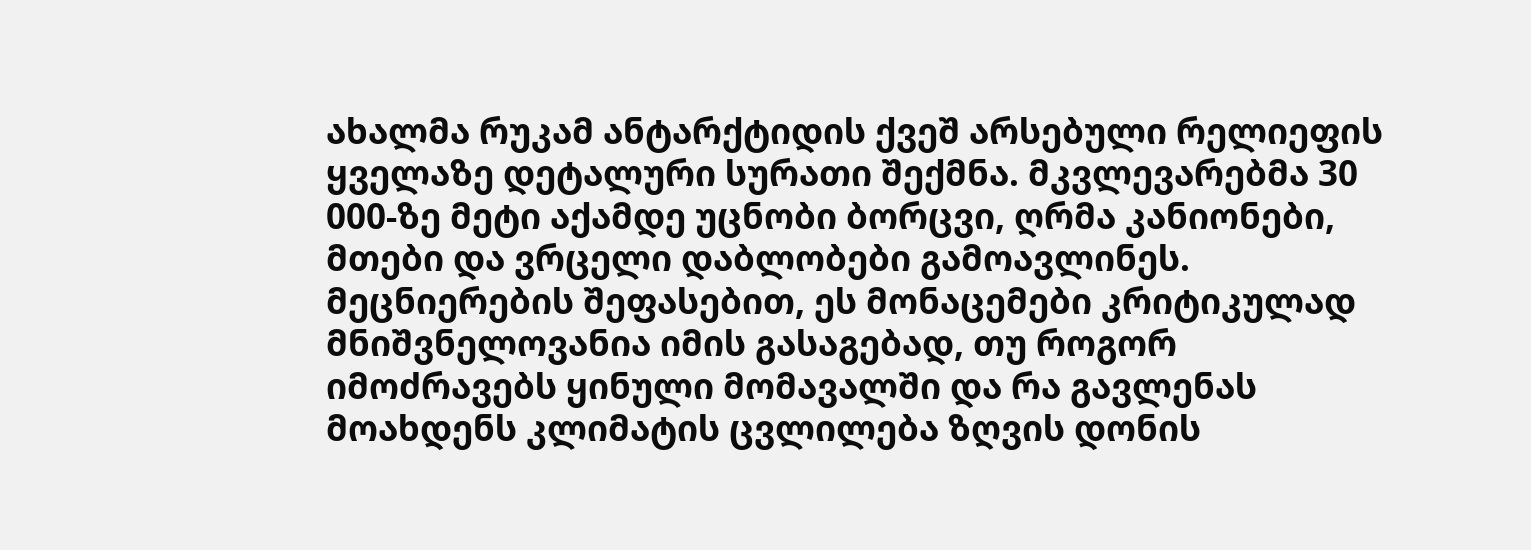ახალმა რუკამ ანტარქტიდის ქვეშ არსებული რელიეფის ყველაზე დეტალური სურათი შექმნა. მკვლევარებმა 30 000-ზე მეტი აქამდე უცნობი ბორცვი, ღრმა კანიონები, მთები და ვრცელი დაბლობები გამოავლინეს. მეცნიერების შეფასებით, ეს მონაცემები კრიტიკულად მნიშვნელოვანია იმის გასაგებად, თუ როგორ იმოძრავებს ყინული მომავალში და რა გავლენას მოახდენს კლიმატის ცვლილება ზღვის დონის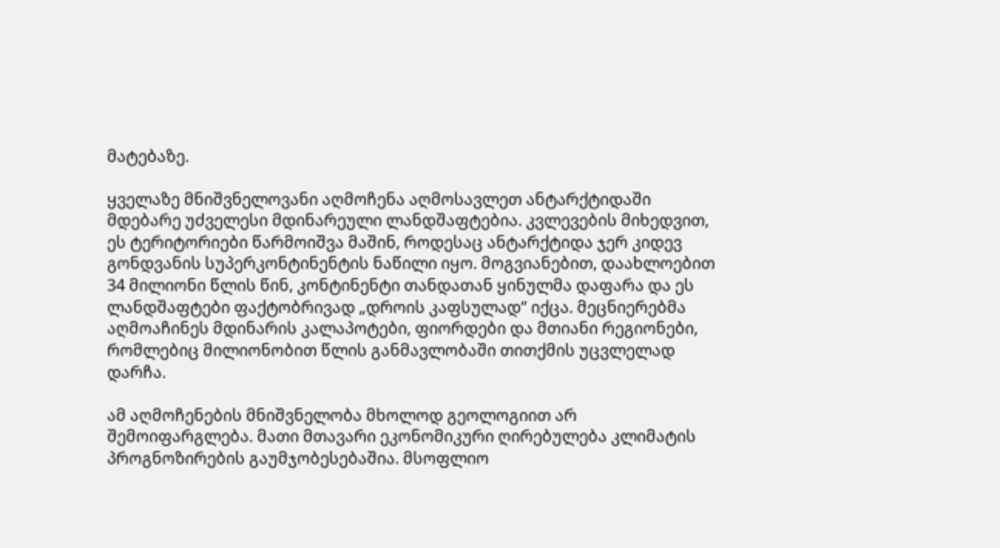მატებაზე.

ყველაზე მნიშვნელოვანი აღმოჩენა აღმოსავლეთ ანტარქტიდაში მდებარე უძველესი მდინარეული ლანდშაფტებია. კვლევების მიხედვით, ეს ტერიტორიები წარმოიშვა მაშინ, როდესაც ანტარქტიდა ჯერ კიდევ გონდვანის სუპერკონტინენტის ნაწილი იყო. მოგვიანებით, დაახლოებით 34 მილიონი წლის წინ, კონტინენტი თანდათან ყინულმა დაფარა და ეს ლანდშაფტები ფაქტობრივად „დროის კაფსულად“ იქცა. მეცნიერებმა აღმოაჩინეს მდინარის კალაპოტები, ფიორდები და მთიანი რეგიონები, რომლებიც მილიონობით წლის განმავლობაში თითქმის უცვლელად დარჩა.

ამ აღმოჩენების მნიშვნელობა მხოლოდ გეოლოგიით არ შემოიფარგლება. მათი მთავარი ეკონომიკური ღირებულება კლიმატის პროგნოზირების გაუმჯობესებაშია. მსოფლიო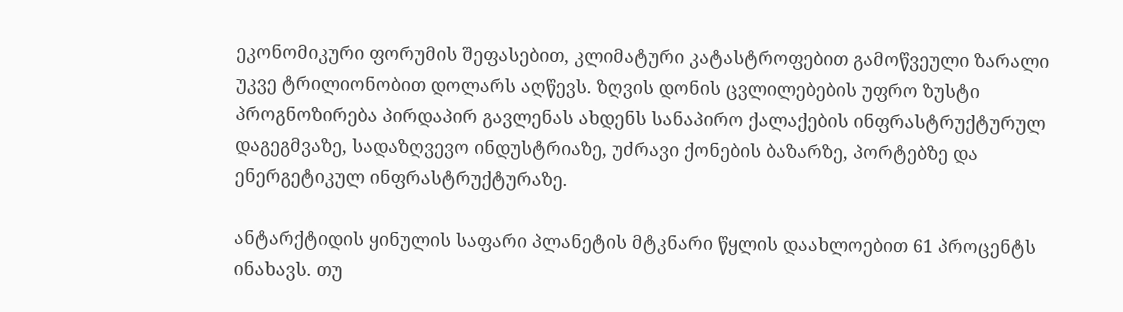ეკონომიკური ფორუმის შეფასებით, კლიმატური კატასტროფებით გამოწვეული ზარალი უკვე ტრილიონობით დოლარს აღწევს. ზღვის დონის ცვლილებების უფრო ზუსტი პროგნოზირება პირდაპირ გავლენას ახდენს სანაპირო ქალაქების ინფრასტრუქტურულ დაგეგმვაზე, სადაზღვევო ინდუსტრიაზე, უძრავი ქონების ბაზარზე, პორტებზე და ენერგეტიკულ ინფრასტრუქტურაზე.

ანტარქტიდის ყინულის საფარი პლანეტის მტკნარი წყლის დაახლოებით 61 პროცენტს ინახავს. თუ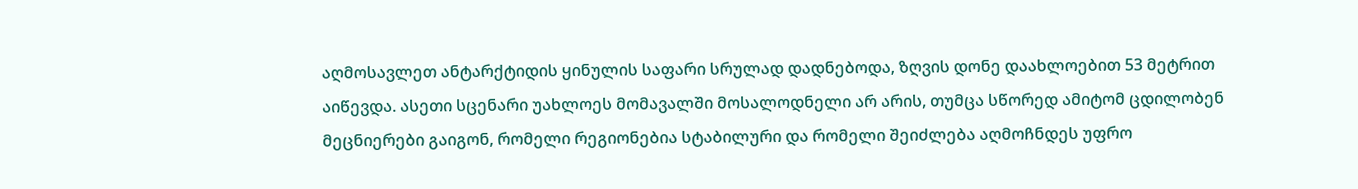აღმოსავლეთ ანტარქტიდის ყინულის საფარი სრულად დადნებოდა, ზღვის დონე დაახლოებით 53 მეტრით აიწევდა. ასეთი სცენარი უახლოეს მომავალში მოსალოდნელი არ არის, თუმცა სწორედ ამიტომ ცდილობენ მეცნიერები გაიგონ, რომელი რეგიონებია სტაბილური და რომელი შეიძლება აღმოჩნდეს უფრო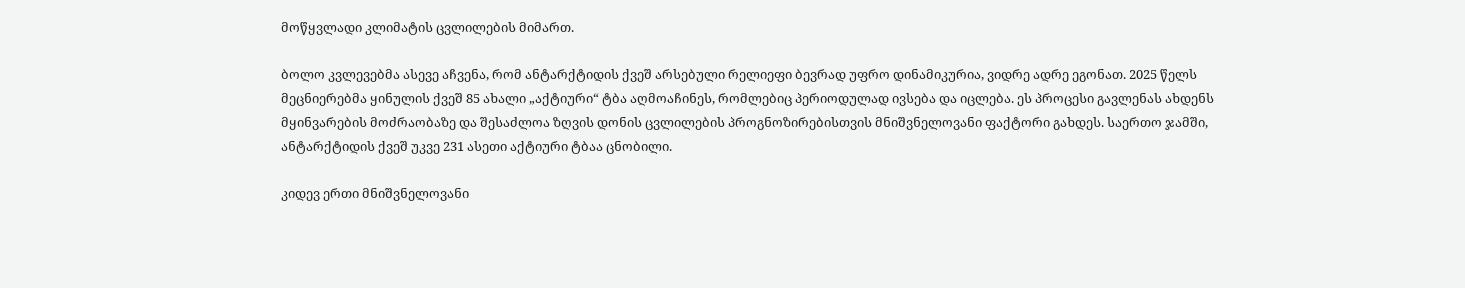მოწყვლადი კლიმატის ცვლილების მიმართ.

ბოლო კვლევებმა ასევე აჩვენა, რომ ანტარქტიდის ქვეშ არსებული რელიეფი ბევრად უფრო დინამიკურია, ვიდრე ადრე ეგონათ. 2025 წელს მეცნიერებმა ყინულის ქვეშ 85 ახალი „აქტიური“ ტბა აღმოაჩინეს, რომლებიც პერიოდულად ივსება და იცლება. ეს პროცესი გავლენას ახდენს მყინვარების მოძრაობაზე და შესაძლოა ზღვის დონის ცვლილების პროგნოზირებისთვის მნიშვნელოვანი ფაქტორი გახდეს. საერთო ჯამში, ანტარქტიდის ქვეშ უკვე 231 ასეთი აქტიური ტბაა ცნობილი.

კიდევ ერთი მნიშვნელოვანი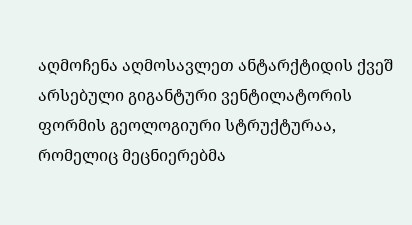აღმოჩენა აღმოსავლეთ ანტარქტიდის ქვეშ არსებული გიგანტური ვენტილატორის ფორმის გეოლოგიური სტრუქტურაა, რომელიც მეცნიერებმა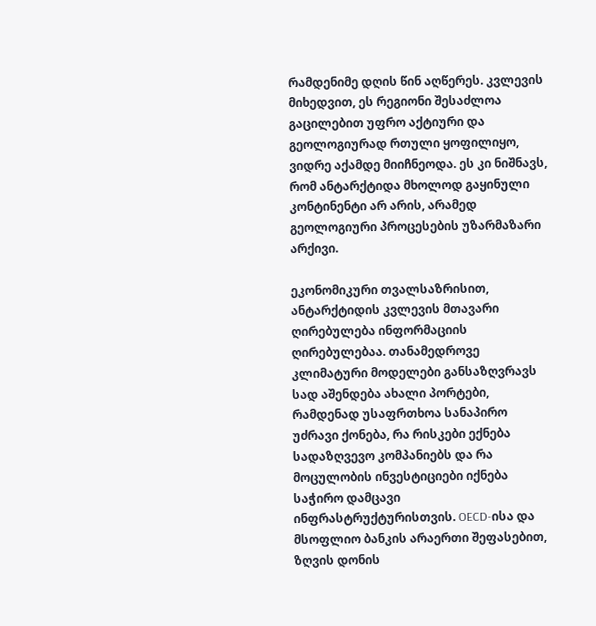რამდენიმე დღის წინ აღწერეს. კვლევის მიხედვით, ეს რეგიონი შესაძლოა გაცილებით უფრო აქტიური და გეოლოგიურად რთული ყოფილიყო, ვიდრე აქამდე მიიჩნეოდა. ეს კი ნიშნავს, რომ ანტარქტიდა მხოლოდ გაყინული კონტინენტი არ არის, არამედ გეოლოგიური პროცესების უზარმაზარი არქივი.

ეკონომიკური თვალსაზრისით, ანტარქტიდის კვლევის მთავარი ღირებულება ინფორმაციის ღირებულებაა. თანამედროვე კლიმატური მოდელები განსაზღვრავს სად აშენდება ახალი პორტები, რამდენად უსაფრთხოა სანაპირო უძრავი ქონება, რა რისკები ექნება სადაზღვევო კომპანიებს და რა მოცულობის ინვესტიციები იქნება საჭირო დამცავი ინფრასტრუქტურისთვის. OECD-ისა და მსოფლიო ბანკის არაერთი შეფასებით, ზღვის დონის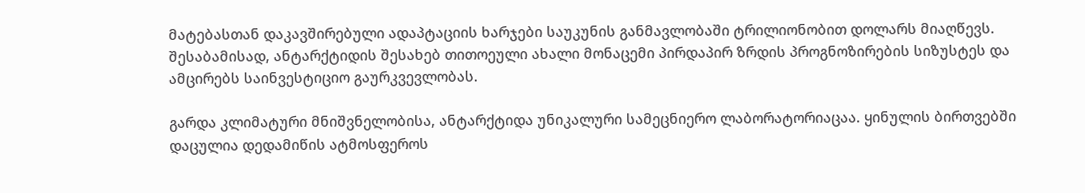მატებასთან დაკავშირებული ადაპტაციის ხარჯები საუკუნის განმავლობაში ტრილიონობით დოლარს მიაღწევს. შესაბამისად, ანტარქტიდის შესახებ თითოეული ახალი მონაცემი პირდაპირ ზრდის პროგნოზირების სიზუსტეს და ამცირებს საინვესტიციო გაურკვევლობას.

გარდა კლიმატური მნიშვნელობისა, ანტარქტიდა უნიკალური სამეცნიერო ლაბორატორიაცაა. ყინულის ბირთვებში დაცულია დედამიწის ატმოსფეროს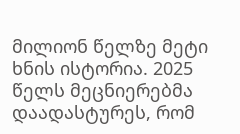მილიონ წელზე მეტი ხნის ისტორია. 2025 წელს მეცნიერებმა დაადასტურეს, რომ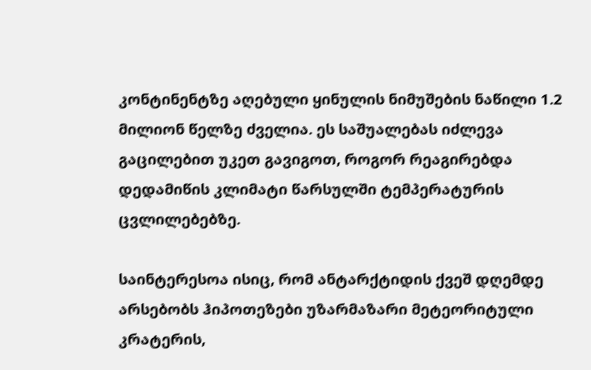კონტინენტზე აღებული ყინულის ნიმუშების ნაწილი 1.2 მილიონ წელზე ძველია. ეს საშუალებას იძლევა გაცილებით უკეთ გავიგოთ, როგორ რეაგირებდა დედამიწის კლიმატი წარსულში ტემპერატურის ცვლილებებზე.

საინტერესოა ისიც, რომ ანტარქტიდის ქვეშ დღემდე არსებობს ჰიპოთეზები უზარმაზარი მეტეორიტული კრატერის,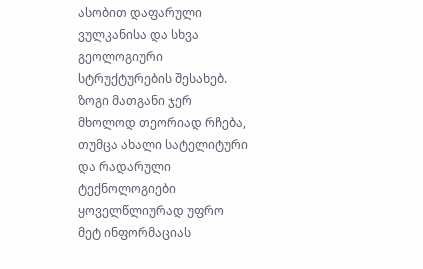ასობით დაფარული ვულკანისა და სხვა გეოლოგიური სტრუქტურების შესახებ. ზოგი მათგანი ჯერ მხოლოდ თეორიად რჩება, თუმცა ახალი სატელიტური და რადარული ტექნოლოგიები ყოველწლიურად უფრო მეტ ინფორმაციას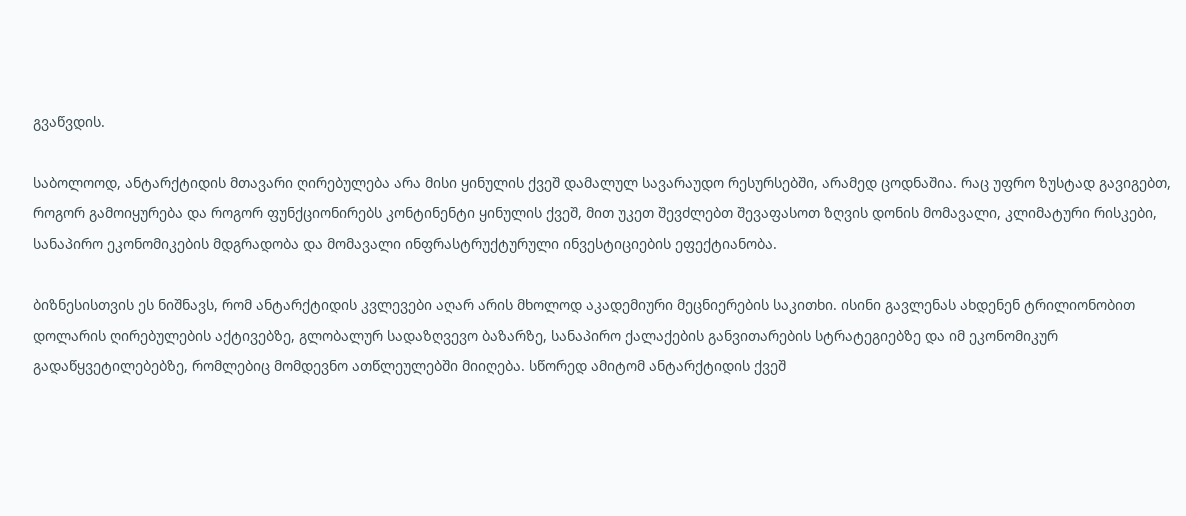გვაწვდის.

საბოლოოდ, ანტარქტიდის მთავარი ღირებულება არა მისი ყინულის ქვეშ დამალულ სავარაუდო რესურსებში, არამედ ცოდნაშია. რაც უფრო ზუსტად გავიგებთ, როგორ გამოიყურება და როგორ ფუნქციონირებს კონტინენტი ყინულის ქვეშ, მით უკეთ შევძლებთ შევაფასოთ ზღვის დონის მომავალი, კლიმატური რისკები, სანაპირო ეკონომიკების მდგრადობა და მომავალი ინფრასტრუქტურული ინვესტიციების ეფექტიანობა.

ბიზნესისთვის ეს ნიშნავს, რომ ანტარქტიდის კვლევები აღარ არის მხოლოდ აკადემიური მეცნიერების საკითხი. ისინი გავლენას ახდენენ ტრილიონობით დოლარის ღირებულების აქტივებზე, გლობალურ სადაზღვევო ბაზარზე, სანაპირო ქალაქების განვითარების სტრატეგიებზე და იმ ეკონომიკურ გადაწყვეტილებებზე, რომლებიც მომდევნო ათწლეულებში მიიღება. სწორედ ამიტომ ანტარქტიდის ქვეშ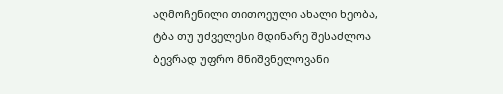აღმოჩენილი თითოეული ახალი ხეობა, ტბა თუ უძველესი მდინარე შესაძლოა ბევრად უფრო მნიშვნელოვანი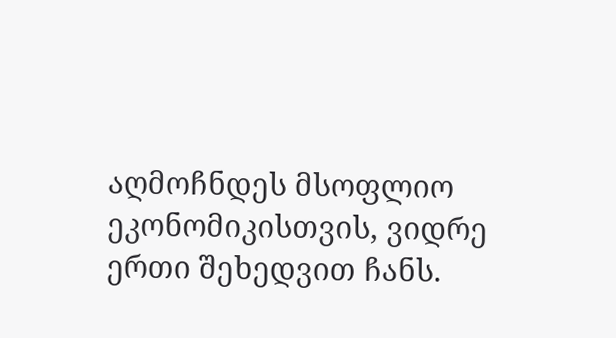აღმოჩნდეს მსოფლიო ეკონომიკისთვის, ვიდრე ერთი შეხედვით ჩანს.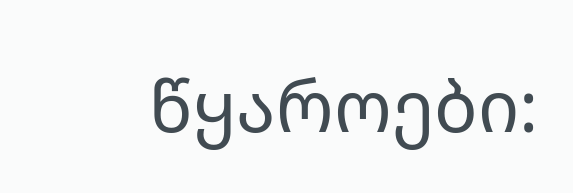წყაროები: